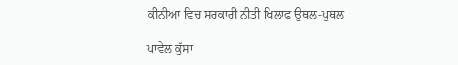ਕੀਨੀਆ ਵਿਚ ਸਰਕਾਰੀ ਨੀਤੀ ਖਿਲਾਫ ਉਥਲ-ਪੁਥਲ

ਪਾਵੇਲ ਕੁੱਸਾ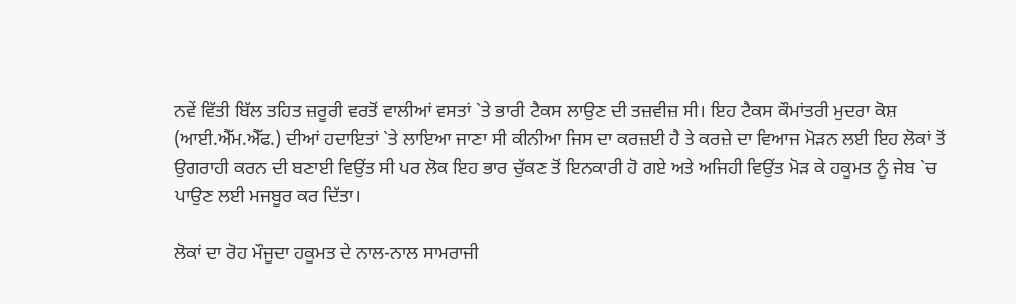ਨਵੇਂ ਵਿੱਤੀ ਬਿੱਲ ਤਹਿਤ ਜ਼ਰੂਰੀ ਵਰਤੋਂ ਵਾਲੀਆਂ ਵਸਤਾਂ `ਤੇ ਭਾਰੀ ਟੈਕਸ ਲਾਉਣ ਦੀ ਤਜ਼ਵੀਜ਼ ਸੀ। ਇਹ ਟੈਕਸ ਕੌਮਾਂਤਰੀ ਮੁਦਰਾ ਕੋਸ਼ (ਆਈ.ਐੱਮ.ਐੱਫ.) ਦੀਆਂ ਹਦਾਇਤਾਂ `ਤੇ ਲਾਇਆ ਜਾਣਾ ਸੀ ਕੀਨੀਆ ਜਿਸ ਦਾ ਕਰਜ਼ਈ ਹੈ ਤੇ ਕਰਜ਼ੇ ਦਾ ਵਿਆਜ ਮੋੜਨ ਲਈ ਇਹ ਲੋਕਾਂ ਤੋਂ ਉਗਰਾਹੀ ਕਰਨ ਦੀ ਬਣਾਈ ਵਿਉਂਤ ਸੀ ਪਰ ਲੋਕ ਇਹ ਭਾਰ ਚੁੱਕਣ ਤੋਂ ਇਨਕਾਰੀ ਹੋ ਗਏ ਅਤੇ ਅਜਿਹੀ ਵਿਉਂਤ ਮੋੜ ਕੇ ਹਕੂਮਤ ਨੂੰ ਜੇਬ `ਚ ਪਾਉਣ ਲਈ ਮਜਬੂਰ ਕਰ ਦਿੱਤਾ।

ਲੋਕਾਂ ਦਾ ਰੋਹ ਮੌਜੂਦਾ ਹਕੂਮਤ ਦੇ ਨਾਲ-ਨਾਲ ਸਾਮਰਾਜੀ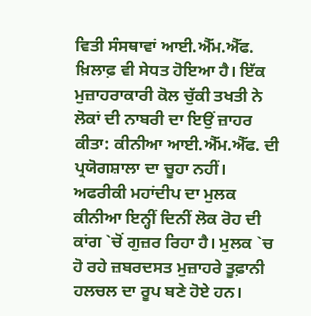ਵਿਤੀ ਸੰਸਥਾਵਾਂ ਆਈ.ਐੱਮ.ਐੱਫ. ਖ਼ਿਲਾਫ਼ ਵੀ ਸੇਧਤ ਹੋਇਆ ਹੈ। ਇੱਕ ਮੁਜ਼ਾਹਰਾਕਾਰੀ ਕੋਲ ਚੁੱਕੀ ਤਖਤੀ ਨੇ ਲੋਕਾਂ ਦੀ ਨਾਬਰੀ ਦਾ ਇਉਂ ਜ਼ਾਹਰ ਕੀਤਾ: ਕੀਨੀਆ ਆਈ.ਐੱਮ.ਐੱਫ. ਦੀ ਪ੍ਰਯੋਗਸ਼ਾਲਾ ਦਾ ਚੂਹਾ ਨਹੀਂ।
ਅਫਰੀਕੀ ਮਹਾਂਦੀਪ ਦਾ ਮੁਲਕ ਕੀਨੀਆ ਇਨ੍ਹੀਂ ਦਿਨੀਂ ਲੋਕ ਰੋਹ ਦੀ ਕਾਂਗ `ਚੋਂ ਗੁਜ਼ਰ ਰਿਹਾ ਹੈ। ਮੁਲਕ `ਚ ਹੋ ਰਹੇ ਜ਼ਬਰਦਸਤ ਮੁਜ਼ਾਹਰੇ ਤੂਫ਼ਾਨੀ ਹਲਚਲ ਦਾ ਰੂਪ ਬਣੇ ਹੋਏ ਹਨ।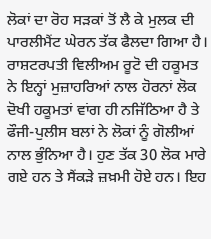ਲੋਕਾਂ ਦਾ ਰੋਹ ਸੜਕਾਂ ਤੋਂ ਲੈ ਕੇ ਮੁਲਕ ਦੀ ਪਾਰਲੀਮੈਂਟ ਘੇਰਨ ਤੱਕ ਫੈਲਦਾ ਗਿਆ ਹੈ। ਰਾਸ਼ਟਰਪਤੀ ਵਿਲੀਅਮ ਰੂਟੋ ਦੀ ਹਕੂਮਤ ਨੇ ਇਨ੍ਹਾਂ ਮੁਜ਼ਾਹਰਿਆਂ ਨਾਲ ਹੋਰਨਾਂ ਲੋਕ ਦੋਖੀ ਹਕੂਮਤਾਂ ਵਾਂਗ ਹੀ ਨਜਿੱਠਿਆ ਹੈ ਤੇ ਫੌਜੀ-ਪੁਲੀਸ ਬਲਾਂ ਨੇ ਲੋਕਾਂ ਨੂੰ ਗੋਲੀਆਂ ਨਾਲ ਭੁੰਨਿਆ ਹੈ। ਹੁਣ ਤੱਕ 30 ਲੋਕ ਮਾਰੇ ਗਏ ਹਨ ਤੇ ਸੈਂਕੜੇ ਜ਼ਖ਼ਮੀ ਹੋਏ ਹਨ। ਇਹ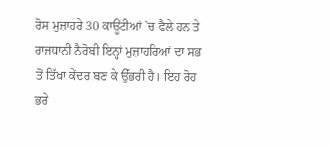ਰੋਸ ਮੁਜ਼ਾਹਰੇ 30 ਕਾਊਂਟੀਆਂ `ਚ ਫੈਲੇ ਹਨ ਤੇ ਰਾਜਧਾਨੀ ਨੈਰੋਬੀ ਇਨ੍ਹਾਂ ਮੁਜ਼ਾਹਰਿਆਂ ਦਾ ਸਭ ਤੋਂ ਤਿੱਖਾ ਕੇਂਦਰ ਬਣ ਕੇ ਉੱਭਰੀ ਹੈ। ਇਹ ਰੋਹ ਭਰੇ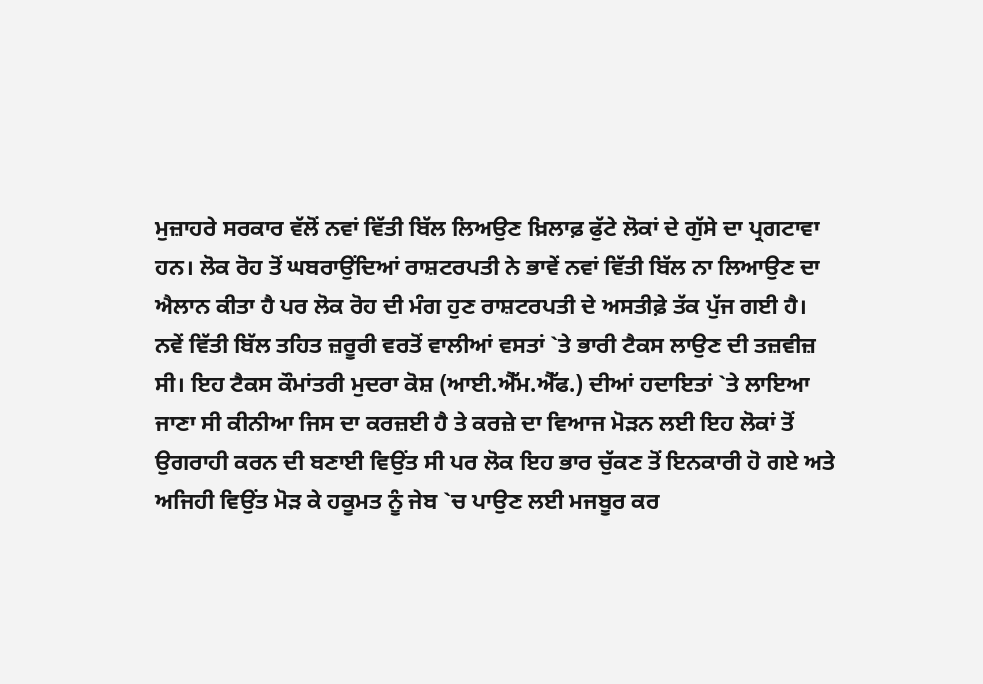ਮੁਜ਼ਾਹਰੇ ਸਰਕਾਰ ਵੱਲੋਂ ਨਵਾਂ ਵਿੱਤੀ ਬਿੱਲ ਲਿਅਉਣ ਖ਼ਿਲਾਫ਼ ਫੁੱਟੇ ਲੋਕਾਂ ਦੇ ਗੁੱਸੇ ਦਾ ਪ੍ਰਗਟਾਵਾ ਹਨ। ਲੋਕ ਰੋਹ ਤੋਂ ਘਬਰਾਉਂਦਿਆਂ ਰਾਸ਼ਟਰਪਤੀ ਨੇ ਭਾਵੇਂ ਨਵਾਂ ਵਿੱਤੀ ਬਿੱਲ ਨਾ ਲਿਆਉਣ ਦਾ ਐਲਾਨ ਕੀਤਾ ਹੈ ਪਰ ਲੋਕ ਰੋਹ ਦੀ ਮੰਗ ਹੁਣ ਰਾਸ਼ਟਰਪਤੀ ਦੇ ਅਸਤੀਫ਼ੇ ਤੱਕ ਪੁੱਜ ਗਈ ਹੈ।
ਨਵੇਂ ਵਿੱਤੀ ਬਿੱਲ ਤਹਿਤ ਜ਼ਰੂਰੀ ਵਰਤੋਂ ਵਾਲੀਆਂ ਵਸਤਾਂ `ਤੇ ਭਾਰੀ ਟੈਕਸ ਲਾਉਣ ਦੀ ਤਜ਼ਵੀਜ਼ ਸੀ। ਇਹ ਟੈਕਸ ਕੌਮਾਂਤਰੀ ਮੁਦਰਾ ਕੋਸ਼ (ਆਈ.ਐੱਮ.ਐੱਫ.) ਦੀਆਂ ਹਦਾਇਤਾਂ `ਤੇ ਲਾਇਆ ਜਾਣਾ ਸੀ ਕੀਨੀਆ ਜਿਸ ਦਾ ਕਰਜ਼ਈ ਹੈ ਤੇ ਕਰਜ਼ੇ ਦਾ ਵਿਆਜ ਮੋੜਨ ਲਈ ਇਹ ਲੋਕਾਂ ਤੋਂ ਉਗਰਾਹੀ ਕਰਨ ਦੀ ਬਣਾਈ ਵਿਉਂਤ ਸੀ ਪਰ ਲੋਕ ਇਹ ਭਾਰ ਚੁੱਕਣ ਤੋਂ ਇਨਕਾਰੀ ਹੋ ਗਏ ਅਤੇ ਅਜਿਹੀ ਵਿਉਂਤ ਮੋੜ ਕੇ ਹਕੂਮਤ ਨੂੰ ਜੇਬ `ਚ ਪਾਉਣ ਲਈ ਮਜਬੂਰ ਕਰ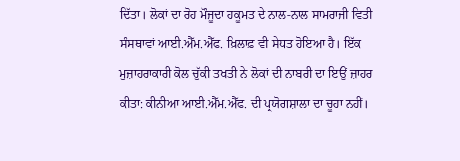ਦਿੱਤਾ। ਲੋਕਾਂ ਦਾ ਰੋਹ ਮੌਜੂਦਾ ਹਕੂਮਤ ਦੇ ਨਾਲ-ਨਾਲ ਸਾਮਰਾਜੀ ਵਿਤੀ ਸੰਸਥਾਵਾਂ ਆਈ.ਐੱਮ.ਐੱਫ. ਖ਼ਿਲਾਫ਼ ਵੀ ਸੇਧਤ ਹੋਇਆ ਹੈ। ਇੱਕ ਮੁਜ਼ਾਹਰਾਕਾਰੀ ਕੋਲ ਚੁੱਕੀ ਤਖਤੀ ਨੇ ਲੋਕਾਂ ਦੀ ਨਾਬਰੀ ਦਾ ਇਉਂ ਜ਼ਾਹਰ ਕੀਤਾ: ਕੀਨੀਆ ਆਈ.ਐੱਮ.ਐੱਫ. ਦੀ ਪ੍ਰਯੋਗਸ਼ਾਲਾ ਦਾ ਚੂਹਾ ਨਹੀਂ।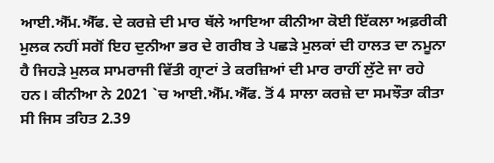ਆਈ.ਐੱਮ.ਐੱਫ. ਦੇ ਕਰਜ਼ੇ ਦੀ ਮਾਰ ਥੱਲੇ ਆਇਆ ਕੀਨੀਆ ਕੋਈ ਇੱਕਲਾ ਅਫ਼ਰੀਕੀ ਮੁਲਕ ਨਹੀਂ ਸਗੋਂ ਇਹ ਦੁਨੀਆ ਭਰ ਦੇ ਗਰੀਬ ਤੇ ਪਛੜੇ ਮੁਲਕਾਂ ਦੀ ਹਾਲਤ ਦਾ ਨਮੂਨਾ ਹੈ ਜਿਹੜੇ ਮੁਲਕ ਸਾਮਰਾਜੀ ਵਿੱਤੀ ਗ੍ਰਾਟਾਂ ਤੇ ਕਰਜ਼ਿਆਂ ਦੀ ਮਾਰ ਰਾਹੀਂ ਲੁੱਟੇ ਜਾ ਰਹੇ ਹਨ। ਕੀਨੀਆ ਨੇ 2021 `ਚ ਆਈ.ਐੱਮ.ਐੱਫ. ਤੋਂ 4 ਸਾਲਾ ਕਰਜ਼ੇ ਦਾ ਸਮਝੌਤਾ ਕੀਤਾ ਸੀ ਜਿਸ ਤਹਿਤ 2.39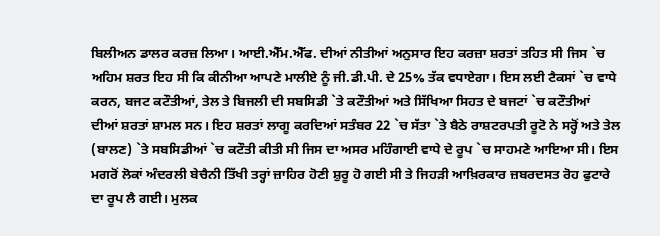ਬਿਲੀਅਨ ਡਾਲਰ ਕਰਜ਼ ਲਿਆ। ਆਈ.ਐੱਮ.ਐੱਫ. ਦੀਆਂ ਨੀਤੀਆਂ ਅਨੁਸਾਰ ਇਹ ਕਰਜ਼ਾ ਸ਼ਰਤਾਂ ਤਹਿਤ ਸੀ ਜਿਸ `ਚ ਅਹਿਮ ਸ਼ਰਤ ਇਹ ਸੀ ਕਿ ਕੀਨੀਆ ਆਪਣੇ ਮਾਲੀਏ ਨੂੰ ਜੀ.ਡੀ.ਪੀ. ਦੇ 25% ਤੱਕ ਵਧਾਏਗਾ। ਇਸ ਲਈ ਟੈਕਸਾਂ `ਚ ਵਾਧੇ ਕਰਨ, ਬਜਟ ਕਟੌਤੀਆਂ, ਤੇਲ ਤੇ ਬਿਜਲੀ ਦੀ ਸਬਸਿਡੀ `ਤੇ ਕਟੌਤੀਆਂ ਅਤੇ ਸਿੱਖਿਆ ਸਿਹਤ ਦੇ ਬਜਟਾਂ `ਚ ਕਟੌਤੀਆਂ ਦੀਆਂ ਸ਼ਰਤਾਂ ਸ਼ਾਮਲ ਸਨ। ਇਹ ਸ਼ਰਤਾਂ ਲਾਗੂ ਕਰਦਿਆਂ ਸਤੰਬਰ 22 `ਚ ਸੱਤਾ `ਤੇ ਬੈਠੇ ਰਾਸ਼ਟਰਪਤੀ ਰੂਟੋ ਨੇ ਸਰ੍ਹੋਂ ਅਤੇ ਤੇਲ (ਬਾਲਣ) `ਤੇ ਸਬਸਿਡੀਆਂ `ਚ ਕਟੌਤੀ ਕੀਤੀ ਸੀ ਜਿਸ ਦਾ ਅਸਰ ਮਹਿੰਗਾਈ ਵਾਧੇ ਦੇ ਰੂਪ `ਚ ਸਾਹਮਣੇ ਆਇਆ ਸੀ। ਇਸ ਮਗਰੋਂ ਲੋਕਾਂ ਅੰਦਰਲੀ ਬੇਚੈਨੀ ਤਿੱਖੀ ਤਰ੍ਹਾਂ ਜ਼ਾਹਿਰ ਹੋਣੀ ਸ਼ੁਰੂ ਹੋ ਗਈ ਸੀ ਤੇ ਜਿਹੜੀ ਆਖ਼ਿਰਕਾਰ ਜ਼ਬਰਦਸਤ ਰੋਹ ਫੁਟਾਰੇ ਦਾ ਰੂਪ ਲੈ ਗਈ। ਮੁਲਕ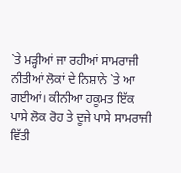`ਤੇ ਮੜ੍ਹੀਆਂ ਜਾ ਰਹੀਆਂ ਸਾਮਰਾਜੀ ਨੀਤੀਆਂ ਲੋਕਾਂ ਦੇ ਨਿਸ਼ਾਨੇ `ਤੇ ਆ ਗਈਆਂ। ਕੀਨੀਆ ਹਕੂਮਤ ਇੱਕ ਪਾਸੇ ਲੋਕ ਰੋਹ ਤੇ ਦੂਜੇ ਪਾਸੇ ਸਾਮਰਾਜੀ ਵਿੱਤੀ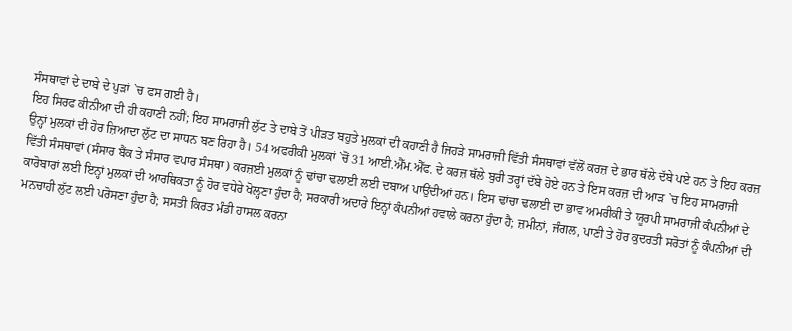ਸੰਸਥਾਵਾਂ ਦੇ ਦਾਬੇ ਦੇ ਪੁੜਾਂ `ਚ ਫਸ ਗਈ ਹੈ।
ਇਹ ਸਿਰਫ ਕੀਨੀਆ ਦੀ ਹੀ ਕਹਾਣੀ ਨਹੀਂ; ਇਹ ਸਾਮਰਾਜੀ ਲੁੱਟ ਤੇ ਦਾਬੇ ਤੋਂ ਪੀੜਤ ਬਹੁਤੇ ਮੁਲਕਾਂ ਦੀ ਕਹਾਣੀ ਹੈ ਜਿਹੜੇ ਸਾਮਰਾਜੀ ਵਿੱਤੀ ਸੰਸਥਾਵਾਂ ਵੱਲੋਂ ਕਰਜ਼ ਦੇ ਭਾਰ ਥੱਲੇ ਦੱਬੇ ਪਏ ਹਨ ਤੇ ਇਹ ਕਰਜ਼ ਉਨ੍ਹਾਂ ਮੁਲਕਾਂ ਦੀ ਹੋਰ ਜ਼ਿਆਦਾ ਲੁੱਟ ਦਾ ਸਾਧਨ ਬਣ ਰਿਹਾ ਹੈ। 54 ਅਫਰੀਕੀ ਮੁਲਕਾਂ `ਚੋਂ 31 ਆਈ.ਐੱਮ.ਐੱਫ. ਦੇ ਕਰਜ਼ ਥੱਲੇ ਬੁਰੀ ਤਰ੍ਹਾਂ ਦੱਬੇ ਹੋਏ ਹਨ ਤੇ ਇਸ ਕਰਜ਼ ਦੀ ਆੜ `ਚ ਇਹ ਸਾਮਰਾਜੀ ਵਿੱਤੀ ਸੰਸਥਾਵਾਂ (ਸੰਸਾਰ ਬੈਂਕ ਤੇ ਸੰਸਾਰ ਵਪਾਰ ਸੰਸਥਾ) ਕਰਜ਼ਈ ਮੁਲਕਾਂ ਨੂੰ ਢਾਂਚਾ ਢਲਾਈ ਲਈ ਦਬਾਅ ਪਾਉਂਦੀਆਂ ਹਨ। ਇਸ ਢਾਂਚਾ ਢਲਾਈ ਦਾ ਭਾਵ ਅਮਰੀਕੀ ਤੇ ਯੂਰਪੀ ਸਾਮਰਾਜੀ ਕੰਪਨੀਆਂ ਦੇ ਕਾਰੋਬਾਰਾਂ ਲਈ ਇਨ੍ਹਾਂ ਮੁਲਕਾਂ ਦੀ ਆਰਥਿਕਤਾ ਨੂੰ ਹੋਰ ਵਧੇਰੇ ਖੋਲ੍ਹਣਾ ਹੁੰਦਾ ਹੈ; ਸਰਕਾਰੀ ਅਦਾਰੇ ਇਨ੍ਹਾਂ ਕੰਪਨੀਆਂ ਹਵਾਲੇ ਕਰਨਾ ਹੁੰਦਾ ਹੈ; ਜ਼ਮੀਨਾਂ, ਜੰਗਲ, ਪਾਣੀ ਤੇ ਹੋਰ ਕੁਦਰਤੀ ਸਰੋਤਾਂ ਨੂੰ ਕੰਪਨੀਆਂ ਦੀ ਮਨਚਾਹੀ ਲੁੱਟ ਲਈ ਪਰੋਸਣਾ ਹੁੰਦਾ ਹੈ; ਸਸਤੀ ਕਿਰਤ ਮੰਡੀ ਹਾਸਲ ਕਰਨਾ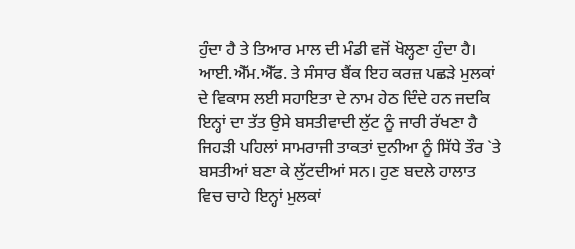ਹੁੰਦਾ ਹੈ ਤੇ ਤਿਆਰ ਮਾਲ ਦੀ ਮੰਡੀ ਵਜੋਂ ਖੋਲ੍ਹਣਾ ਹੁੰਦਾ ਹੈ। ਆਈ.ਐੱਮ.ਐੱਫ. ਤੇ ਸੰਸਾਰ ਬੈਂਕ ਇਹ ਕਰਜ਼ ਪਛੜੇ ਮੁਲਕਾਂ ਦੇ ਵਿਕਾਸ ਲਈ ਸਹਾਇਤਾ ਦੇ ਨਾਮ ਹੇਠ ਦਿੰਦੇ ਹਨ ਜਦਕਿ ਇਨ੍ਹਾਂ ਦਾ ਤੱਤ ਉਸੇ ਬਸਤੀਵਾਦੀ ਲੁੱਟ ਨੂੰ ਜਾਰੀ ਰੱਖਣਾ ਹੈ ਜਿਹੜੀ ਪਹਿਲਾਂ ਸਾਮਰਾਜੀ ਤਾਕਤਾਂ ਦੁਨੀਆ ਨੂੰ ਸਿੱਧੇ ਤੌਰ `ਤੇ ਬਸਤੀਆਂ ਬਣਾ ਕੇ ਲੁੱਟਦੀਆਂ ਸਨ। ਹੁਣ ਬਦਲੇ ਹਾਲਾਤ ਵਿਚ ਚਾਹੇ ਇਨ੍ਹਾਂ ਮੁਲਕਾਂ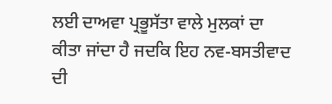ਲਈ ਦਾਅਵਾ ਪ੍ਰਭੂਸੱਤਾ ਵਾਲੇ ਮੁਲਕਾਂ ਦਾ ਕੀਤਾ ਜਾਂਦਾ ਹੈ ਜਦਕਿ ਇਹ ਨਵ-ਬਸਤੀਵਾਦ ਦੀ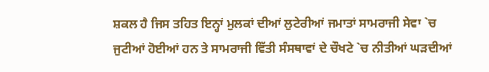ਸ਼ਕਲ ਹੈ ਜਿਸ ਤਹਿਤ ਇਨ੍ਹਾਂ ਮੁਲਕਾਂ ਦੀਆਂ ਲੁਟੇਰੀਆਂ ਜਮਾਤਾਂ ਸਾਮਰਾਜੀ ਸੇਵਾ `ਚ ਜੁਟੀਆਂ ਹੋਈਆਂ ਹਨ ਤੇ ਸਾਮਰਾਜੀ ਵਿੱਤੀ ਸੰਸਥਾਵਾਂ ਦੇ ਚੌਖਟੇ `ਚ ਨੀਤੀਆਂ ਘੜਦੀਆਂ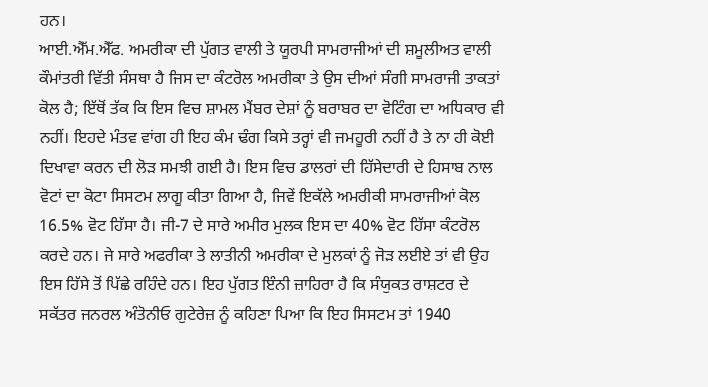ਹਨ।
ਆਈ.ਐੱਮ.ਐੱਫ. ਅਮਰੀਕਾ ਦੀ ਪੁੱਗਤ ਵਾਲੀ ਤੇ ਯੂਰਪੀ ਸਾਮਰਾਜੀਆਂ ਦੀ ਸ਼ਮੂਲੀਅਤ ਵਾਲੀ ਕੌਮਾਂਤਰੀ ਵਿੱਤੀ ਸੰਸਥਾ ਹੈ ਜਿਸ ਦਾ ਕੰਟਰੋਲ ਅਮਰੀਕਾ ਤੇ ਉਸ ਦੀਆਂ ਸੰਗੀ ਸਾਮਰਾਜੀ ਤਾਕਤਾਂ ਕੋਲ ਹੈ; ਇੱਥੋਂ ਤੱਕ ਕਿ ਇਸ ਵਿਚ ਸ਼ਾਮਲ ਮੈਂਬਰ ਦੇਸ਼ਾਂ ਨੂੰ ਬਰਾਬਰ ਦਾ ਵੋਟਿੰਗ ਦਾ ਅਧਿਕਾਰ ਵੀ ਨਹੀਂ। ਇਹਦੇ ਮੰਤਵ ਵਾਂਗ ਹੀ ਇਹ ਕੰਮ ਢੰਗ ਕਿਸੇ ਤਰ੍ਹਾਂ ਵੀ ਜਮਹੂਰੀ ਨਹੀਂ ਹੈ ਤੇ ਨਾ ਹੀ ਕੋਈ ਦਿਖਾਵਾ ਕਰਨ ਦੀ ਲੋੜ ਸਮਝੀ ਗਈ ਹੈ। ਇਸ ਵਿਚ ਡਾਲਰਾਂ ਦੀ ਹਿੱਸੇਦਾਰੀ ਦੇ ਹਿਸਾਬ ਨਾਲ ਵੋਟਾਂ ਦਾ ਕੋਟਾ ਸਿਸਟਮ ਲਾਗੂ ਕੀਤਾ ਗਿਆ ਹੈ, ਜਿਵੇਂ ਇਕੱਲੇ ਅਮਰੀਕੀ ਸਾਮਰਾਜੀਆਂ ਕੋਲ 16.5% ਵੋਟ ਹਿੱਸਾ ਹੈ। ਜੀ-7 ਦੇ ਸਾਰੇ ਅਮੀਰ ਮੁਲਕ ਇਸ ਦਾ 40% ਵੋਟ ਹਿੱਸਾ ਕੰਟਰੋਲ ਕਰਦੇ ਹਨ। ਜੇ ਸਾਰੇ ਅਫਰੀਕਾ ਤੇ ਲਾਤੀਨੀ ਅਮਰੀਕਾ ਦੇ ਮੁਲਕਾਂ ਨੂੰ ਜੋੜ ਲਈਏ ਤਾਂ ਵੀ ਉਹ ਇਸ ਹਿੱਸੇ ਤੋਂ ਪਿੱਛੇ ਰਹਿੰਦੇ ਹਨ। ਇਹ ਪੁੱਗਤ ਇੰਨੀ ਜ਼ਾਹਿਰਾ ਹੈ ਕਿ ਸੰਯੁਕਤ ਰਾਸ਼ਟਰ ਦੇ ਸਕੱਤਰ ਜਨਰਲ ਅੰਤੋਨੀਓ ਗੁਟੇਰੇਜ਼ ਨੂੰ ਕਹਿਣਾ ਪਿਆ ਕਿ ਇਹ ਸਿਸਟਮ ਤਾਂ 1940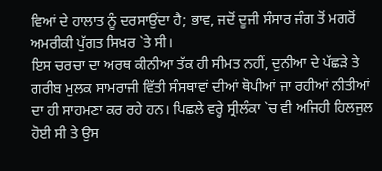ਵਿਆਂ ਦੇ ਹਾਲਾਤ ਨੂੰ ਦਰਸਾਉਂਦਾ ਹੈ; ਭਾਵ, ਜਦੋਂ ਦੂਜੀ ਸੰਸਾਰ ਜੰਗ ਤੋਂ ਮਗਰੋਂ ਅਮਰੀਕੀ ਪੁੱਗਤ ਸਿਖ਼ਰ `ਤੇ ਸੀ।
ਇਸ ਚਰਚਾ ਦਾ ਅਰਥ ਕੀਨੀਆ ਤੱਕ ਹੀ ਸੀਮਤ ਨਹੀਂ, ਦੁਨੀਆ ਦੇ ਪੱਛੜੇ ਤੇ ਗਰੀਬ ਮੁਲਕ ਸਾਮਰਾਜੀ ਵਿੱਤੀ ਸੰਸਥਾਵਾਂ ਦੀਆਂ ਥੋਪੀਆਂ ਜਾ ਰਹੀਆਂ ਨੀਤੀਆਂ ਦਾ ਹੀ ਸਾਹਮਣਾ ਕਰ ਰਹੇ ਹਨ। ਪਿਛਲੇ ਵਰ੍ਹੇ ਸ੍ਰੀਲੰਕਾ `ਚ ਵੀ ਅਜਿਹੀ ਹਿਲਜੁਲ ਹੋਈ ਸੀ ਤੇ ਉਸ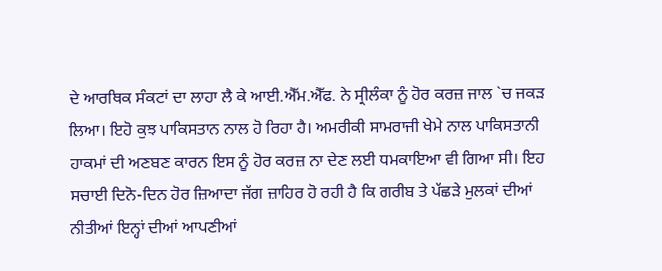ਦੇ ਆਰਥਿਕ ਸੰਕਟਾਂ ਦਾ ਲਾਹਾ ਲੈ ਕੇ ਆਈ.ਐੱਮ.ਐੱਫ. ਨੇ ਸ੍ਰੀਲੰਕਾ ਨੂੰ ਹੋਰ ਕਰਜ਼ ਜਾਲ `ਚ ਜਕੜ ਲਿਆ। ਇਹੋ ਕੁਝ ਪਾਕਿਸਤਾਨ ਨਾਲ ਹੋ ਰਿਹਾ ਹੈ। ਅਮਰੀਕੀ ਸਾਮਰਾਜੀ ਖੇਮੇ ਨਾਲ ਪਾਕਿਸਤਾਨੀ ਹਾਕਮਾਂ ਦੀ ਅਣਬਣ ਕਾਰਨ ਇਸ ਨੂੰ ਹੋਰ ਕਰਜ਼ ਨਾ ਦੇਣ ਲਈ ਧਮਕਾਇਆ ਵੀ ਗਿਆ ਸੀ। ਇਹ ਸਚਾਈ ਦਿਨੋ-ਦਿਨ ਹੋਰ ਜ਼ਿਆਦਾ ਜੱਗ ਜ਼ਾਹਿਰ ਹੋ ਰਹੀ ਹੈ ਕਿ ਗਰੀਬ ਤੇ ਪੱਛੜੇ ਮੁਲਕਾਂ ਦੀਆਂ ਨੀਤੀਆਂ ਇਨ੍ਹਾਂ ਦੀਆਂ ਆਪਣੀਆਂ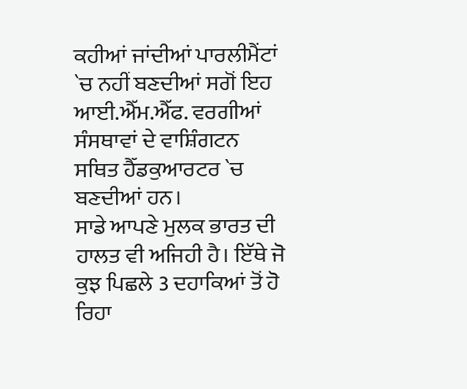ਕਹੀਆਂ ਜਾਂਦੀਆਂ ਪਾਰਲੀਮੈਂਟਾਂ `ਚ ਨਹੀਂ ਬਣਦੀਆਂ ਸਗੋਂ ਇਹ ਆਈ.ਐੱਮ.ਐੱਫ. ਵਰਗੀਆਂ ਸੰਸਥਾਵਾਂ ਦੇ ਵਾਸ਼ਿੰਗਟਨ ਸਥਿਤ ਹੈੱਡਕੁਆਰਟਰ `ਚ ਬਣਦੀਆਂ ਹਨ।
ਸਾਡੇ ਆਪਣੇ ਮੁਲਕ ਭਾਰਤ ਦੀ ਹਾਲਤ ਵੀ ਅਜਿਹੀ ਹੈ। ਇੱਥੇ ਜੋ ਕੁਝ ਪਿਛਲੇ 3 ਦਹਾਕਿਆਂ ਤੋਂ ਹੋ ਰਿਹਾ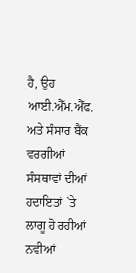ਹੈ, ਉਹ ਆਈ.ਐੱਮ.ਐੱਫ. ਅਤੇ ਸੰਸਾਰ ਬੈਂਕ ਵਰਗੀਆਂ ਸੰਸਥਾਵਾਂ ਦੀਆਂ ਹਦਾਇਤਾਂ `ਤੇ ਲਾਗੂ ਹੋ ਰਹੀਆਂ ਨਵੀਆਂ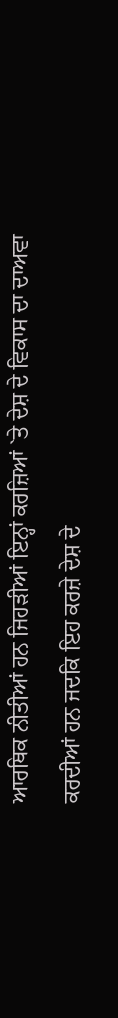ਆਰਥਿਕ ਨੀਤੀਆਂ ਹਨ ਜਿਹੜੀਆਂ ਇਨ੍ਹਾਂ ਕਰਜ਼ਿਆਂ `ਤੇ ਦੇਸ਼ ਦੇ ਵਿਕਾਸ ਦਾ ਦਾਅਵਾ ਕਰਦੀਆਂ ਹਨ ਜਦਕਿ ਇਹ ਕਰਜ਼ੇ ਦੇਸ਼ ਦੇ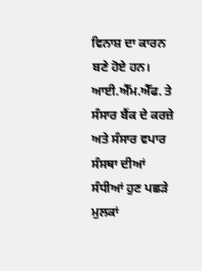ਵਿਨਾਸ਼ ਦਾ ਕਾਰਨ ਬਣੇ ਹੋਏ ਹਨ। ਆਈ.ਐੱਮ.ਐੱਫ. ਤੇ ਸੰਸਾਰ ਬੈਂਕ ਦੇ ਕਰਜ਼ੇ ਅਤੇ ਸੰਸਾਰ ਵਪਾਰ ਸੰਸਥਾ ਦੀਆਂ ਸੰਧੀਆਂ ਹੁਣ ਪਛੜੇ ਮੁਲਕਾਂ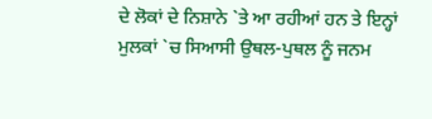ਦੇ ਲੋਕਾਂ ਦੇ ਨਿਸ਼ਾਨੇ `ਤੇ ਆ ਰਹੀਆਂ ਹਨ ਤੇ ਇਨ੍ਹਾਂ ਮੁਲਕਾਂ `ਚ ਸਿਆਸੀ ਉਥਲ-ਪੁਥਲ ਨੂੰ ਜਨਮ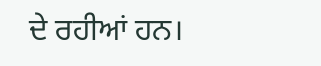ਦੇ ਰਹੀਆਂ ਹਨ।